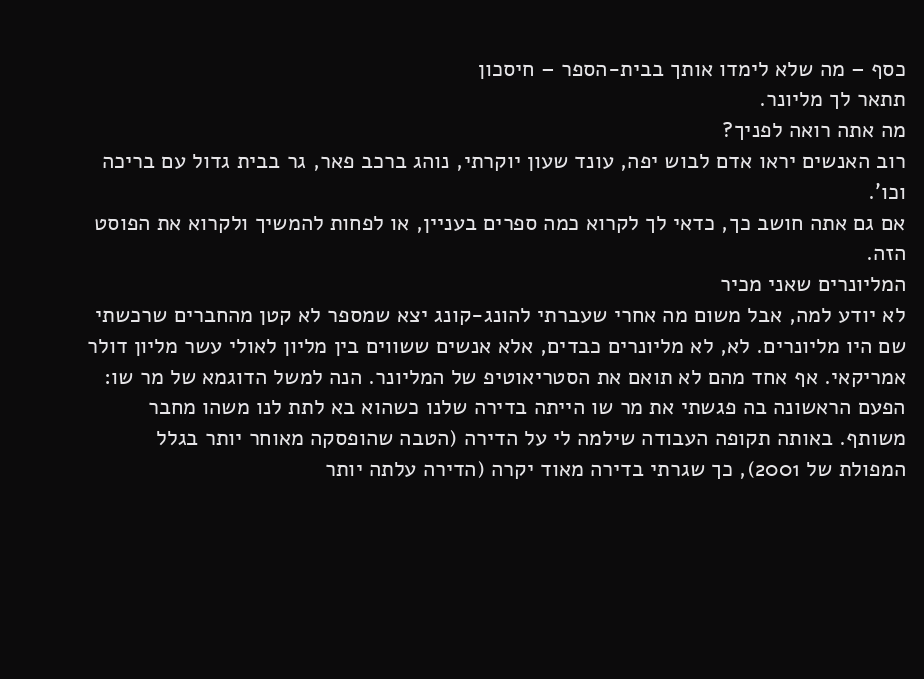כסף – מה שלא לימדו אותך בבית-הספר – חיסכון
תתאר לך מליונר.
מה אתה רואה לפניך?
רוב האנשים יראו אדם לבוש יפה, עונד שעון יוקרתי, נוהג ברכב פאר, גר בבית גדול עם בריכה וכו'.
אם גם אתה חושב כך, כדאי לך לקרוא כמה ספרים בעניין, או לפחות להמשיך ולקרוא את הפוסט הזה.
המליונרים שאני מכיר
לא יודע למה, אבל משום מה אחרי שעברתי להונג-קונג יצא שמספר לא קטן מהחברים שרכשתי שם היו מליונרים. לא, לא מליונרים כבדים, אלא אנשים ששווים בין מליון לאולי עשר מליון דולר אמריקאי. אף אחד מהם לא תואם את הסטריאוטיפ של המליונר. הנה למשל הדוגמא של מר שו:
הפעם הראשונה בה פגשתי את מר שו הייתה בדירה שלנו כשהוא בא לתת לנו משהו מחבר משותף. באותה תקופה העבודה שילמה לי על הדירה (הטבה שהופסקה מאוחר יותר בגלל המפולת של 2001), כך שגרתי בדירה מאוד יקרה (הדירה עלתה יותר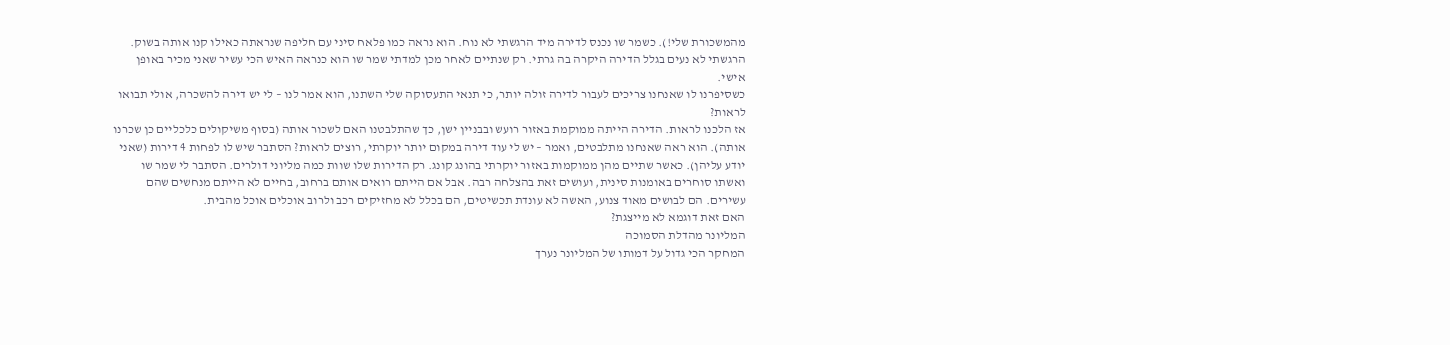מהמשכורת שלי!). כשמר שו נכנס לדירה מיד הרגשתי לא נוח. הוא נראה כמו פלאח סיני עם חליפה שנראתה כאילו קנו אותה בשוק. הרגשתי לא נעים בגלל הדירה היקרה בה גרתי. רק שנתיים לאחר מכן למדתי שמר שו הוא כנראה האיש הכי עשיר שאני מכיר באופן אישי.
כשסיפרנו לו שאנחנו צריכים לעבור לדירה זולה יותר, כי תנאי התעסוקה שלי השתנו, הוא אמר לנו – לי יש דירה להשכרה, אולי תבואו לראות?
אז הלכנו לראות. הדירה הייתה ממוקמת באזור רועש ובבניין ישן, כך שהתלבטנו האם לשכור אותה (בסוף משיקולים כלכליים כן שכרנו אותה). הוא ראה שאנחנו מתלבטים, ואמר – יש לי עוד דירה במקום יותר יוקרתי, רוצים לראות? הסתבר שיש לו לפחות 4 דירות (שאני יודע עליהן). כאשר שתיים מהן ממוקמות באזור יוקרתי בהונג קונג. רק הדירות שלו שוות כמה מליוני דולרים. הסתבר לי שמר שו ואשתו סוחרים באומנות סינית, ועושים זאת בהצלחה רבה. אבל אם הייתם רואים אותם ברחוב, בחיים לא הייתם מנחשים שהם עשירים. הם לבושים מאוד צנוע, האשה לא עונדת תכשיטים, הם בכלל לא מחזיקים רכב ולרוב אוכלים אוכל מהבית.
האם זאת דוגמא לא מייצגת?
המליונר מהדלת הסמוכה
המחקר הכי גדול על דמותו של המליונר נערך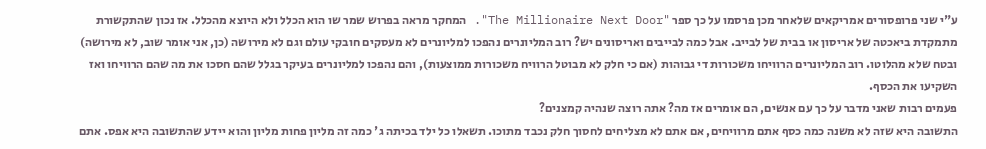ע"י שני פרופסורים אמריקאים שלאחר מכן פרסמו על כך ספר "The Millionaire Next Door". המחקר מראה בפרוש שמר שו הוא הכלל ולא היוצא מהכלל. אז נכון שהתקשורת מתמקדת ביאכטה של אריסון או בבית של לבייב. אבל כמה לבייבים ואריסונים יש? רוב המליונרים נהפכו למליונרים לא מעסקים חובקי עולם וגם לא מירושה (כן, אני אומר שוב, לא מירושה) ובטח שלא מהלוטו. רוב המליונרים הרוויחו משכורות די גבוהות (אם כי חלק לא מבוטל הרוויח משכורות ממוצעות), והם נהפכו למליונרים בעיקר בגלל שהם חסכו את מה שהם הרוויחו ואז השקיעו את הכסף.
פעמים רבות שאני מדבר על כך עם אנשים, הם אומרים אז מה? אתה רוצה שנהיה קמצנים?
התשובה היא שזה לא משנה כמה כסף אתם מרוויחים, אם אתם לא מצליחים לחסוך חלק נכבד מתוכו. תשאלו כל ילד בכיתה ג' כמה זה מליון פחות מליון והוא יידע שהתשובה היא אפס. אתם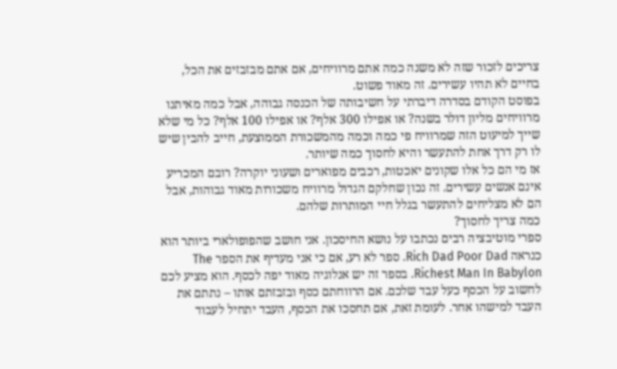צריכים לזכור שזה לא משנה כמה אתם מרוויחים, אם אתם מבזבזים את הכל, בחיים לא תהיו עשירים. זה מאוד פשוט.
בפוסט הקודם בסדרה דיברתי על חשיבותה של הכנסה גבוהה, אבל כמה מאיתנו מרוויחים מליון דולר בשנה? או אפילו 300 אלף? או אפילו 100 אלף? כל מי שלא שייך למיעוט הזה שמרוויח פי כמה וכמה מהמשכורת הממוצעת, חייב להבין שיש לו רק דרך אחת להתעשר והיא לחסוך כמה שיותר.
אז מי הם כל אלו שקונים יאכטות, רכבים מפוארים ושעוני יוקרה? רובם המכריע אינם אנשים עשירים. זה נכון שחלקם הגדול מרוויח משכורות מאוד גבוהות, אבל הם לא מצליחים להתעשר בגלל חיי המותרות שלהם.
כמה צריך לחסוך?
ספרי מוטיבציה רבים נכתבו על נושא החיסכון. אני חושב שהפופולארי ביותר הוא כנראה Rich Dad Poor Dad. ספר לא רע, אם כי אני מעדיף את הספר The Richest Man In Babylon. בספר זה יש אנלוגיה מאוד יפה לכסף. הוא מציע לכם לחשוב על הכסף כעל עבד שלכם. אם הרווחתם כסף ובזבזתם אותו – נתתם את העבד למישהו אחר. לעומת זאת, אם תחסכו את הכסף, העבד יתחיל לעבוד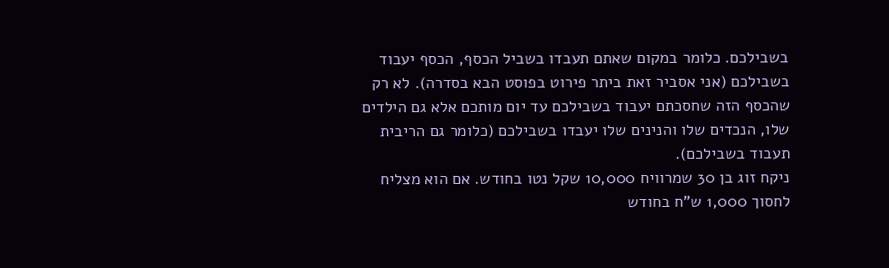בשבילכם. כלומר במקום שאתם תעבדו בשביל הכסף, הכסף יעבוד בשבילכם (אני אסביר זאת ביתר פירוט בפוסט הבא בסדרה). לא רק שהכסף הזה שחסכתם יעבוד בשבילכם עד יום מותכם אלא גם הילדים שלו, הנכדים שלו והנינים שלו יעבדו בשבילכם (כלומר גם הריבית תעבוד בשבילכם).
ניקח זוג בן 30 שמרוויח 10,000 שקל נטו בחודש. אם הוא מצליח לחסוך 1,000 ש"ח בחודש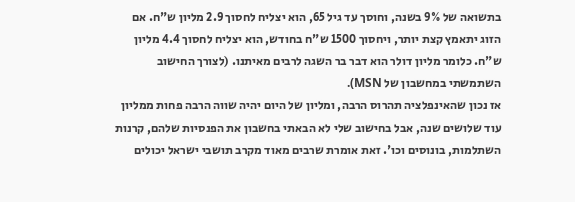בתשואה של 9% בשנה, וחוסך עד גיל 65, הוא יצליח לחסוך 2.9 מליון ש"ח. אם הזוג יתאמץ קצת יותר, ויחסוך 1500 ש"ח בחודש, הוא יצליח לחסוך 4.4 מליון ש"ח. כלומר מליון דולר הוא דבר בר השגה לרבים מאיתנו. (לצורך החישוב השתמשתי במחשבון של MSN).
אז נכון שהאינפלציה תהרוס הרבה, ומליון של היום יהיה שווה הרבה פחות ממליון עוד שלושים שנה, אבל בחישוב שלי לא הבאתי בחשבון את הפנסיות שלהם, קרנות השתלמות, בונוסים וכו'. זאת אומרת שרבים מאוד מקרב תושבי ישראל יכולים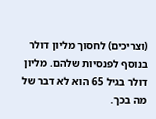(וצריכים) לחסוך מליון דולר בנוסף לפנסיות שלהם. מליון דולר בגיל 65 הוא לא דבר של מה בכך.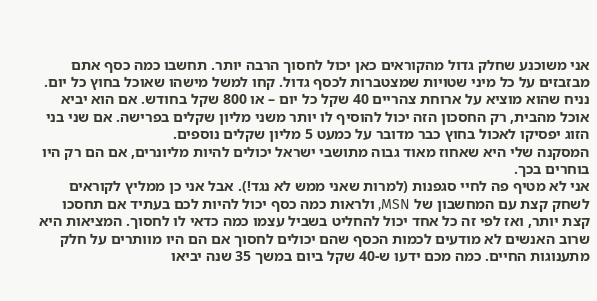אני משוכנע שחלק גדול מהקוראים כאן יכול לחסוך הרבה יותר. תחשבו כמה כסף אתם מבזבזים על כל מיני שטויות שמצטברות לכסף גדול. קחו למשל מישהו שאוכל בחוץ כל יום. נניח שהוא מוציא על ארוחת צהריים 40 שקל כל יום – או 800 שקל בחודש. אם הוא יביא אוכל מהבית, רק החסכון הזה יכול להוסיף לו יותר משני מליון שקלים בפרישה. אם שני בני הזוג יפסיקו לאכול בחוץ כבר מדובר על כמעט 5 מליון שקלים נוספים.
המסקנה שלי היא שאחוז מאוד גבוה מתושבי ישראל יכולים להיות מליונרים, אם הם רק היו בוחרים בכך.
אני לא מטיף פה לחיי סגפנות (למרות שאני ממש לא נגד!). אבל אני כן ממליץ לקוראים לשחק קצת עם המחשבון של MSN, ולראות כמה כסף יכול להיות לכם בעתיד אם תחסכו קצת יותר, ואז לפי זה כל אחד יכול להחליט בשביל עצמו כמה כדאי לו לחסוך. המציאות היא שרוב האנשים לא מודעים לכמות הכסף שהם יכולים לחסוך אם הם היו מוותרים על חלק מתענוגות החיים. כמה מכם ידעו ש-40 שקל ביום במשך 35 שנה יביאו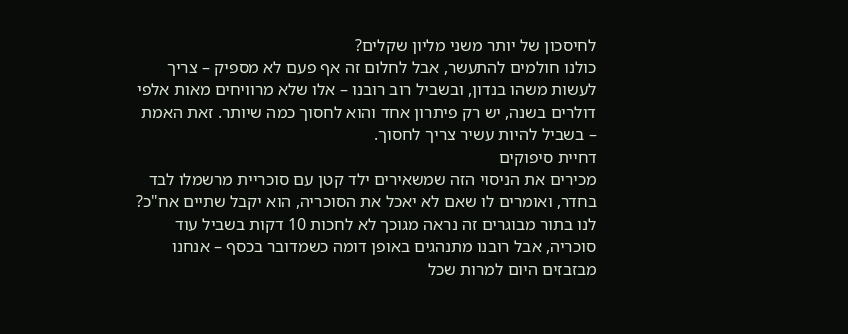לחיסכון של יותר משני מליון שקלים?
כולנו חולמים להתעשר, אבל לחלום זה אף פעם לא מספיק – צריך לעשות משהו בנדון, ובשביל רוב רובנו – אלו שלא מרוויחים מאות אלפי דולרים בשנה, יש רק פיתרון אחד והוא לחסוך כמה שיותר. זאת האמת – בשביל להיות עשיר צריך לחסוך.
דחיית סיפוקים
מכירים את הניסוי הזה שמשאירים ילד קטן עם סוכריית מרשמלו לבד בחדר, ואומרים לו שאם לא יאכל את הסוכריה, הוא יקבל שתיים אח"כ?
לנו בתור מבוגרים זה נראה מגוכך לא לחכות 10 דקות בשביל עוד סוכריה, אבל רובנו מתנהגים באופן דומה כשמדובר בכסף – אנחנו מבזבזים היום למרות שכל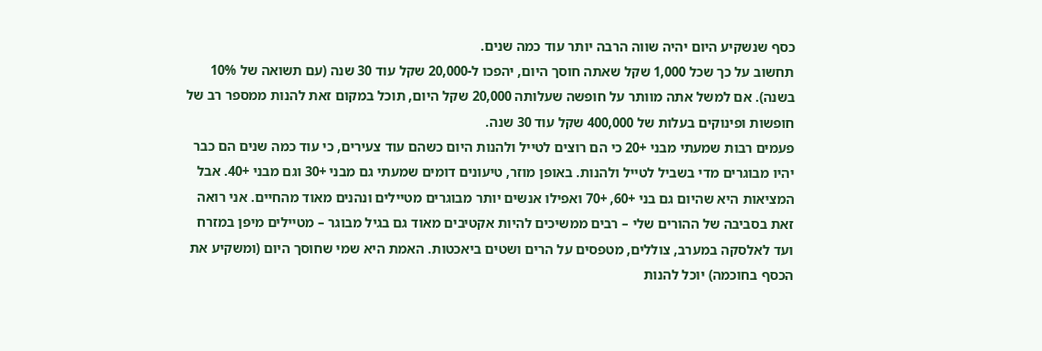כסף שנשקיע היום יהיה שווה הרבה יותר עוד כמה שנים.
תחשוב על כך שכל 1,000 שקל שאתה חוסך היום, יהפכו ל-20,000 שקל עוד 30 שנה (עם תשואה של 10% בשנה). אם למשל אתה מוותר על חופשה שעלותה 20,000 שקל היום, תוכל במקום זאת להנות ממספר רב של חופשות ופינוקים בעלות של 400,000 שקל עוד 30 שנה.
פעמים רבות שמעתי מבני +20 כי הם רוצים לטייל ולהנות היום כשהם עוד צעירים, כי עוד כמה שנים הם כבר יהיו מבוגרים מדי בשביל לטייל ולהנות. באופן מוזר, טיעונים דומים שמעתי גם מבני +30 וגם מבני +40. אבל המציאות היא שהיום גם בני +60, +70 ואפילו אנשים יותר מבוגרים מטיילים ונהנים מאוד מהחיים. אני רואה זאת בסביבה של ההורים שלי – רבים ממשיכים להיות אקטיבים מאוד גם בגיל מבוגר – מטיילים מיפן במזרח ועד לאלסקה במערב, צוללים, מטפסים על הרים ושטים ביאכטות. האמת היא שמי שחוסך היום (ומשקיע את הכסף בחוכמה) יוכל להנות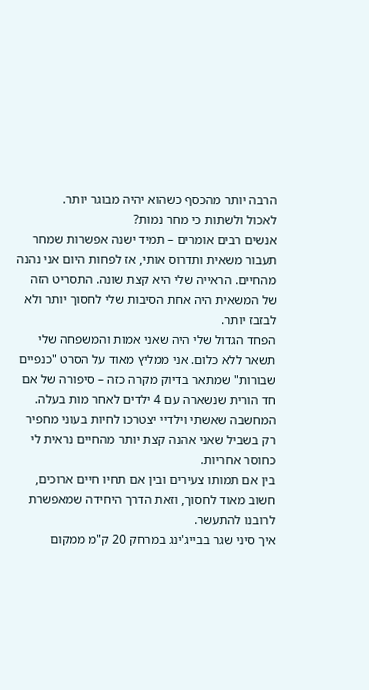הרבה יותר מהכסף כשהוא יהיה מבוגר יותר.
לאכול ולשתות כי מחר נמות?
אנשים רבים אומרים – תמיד ישנה אפשרות שמחר תעבור משאית ותדרוס אותי, אז לפחות היום אני נהנה מהחיים. הראייה שלי היא קצת שונה. התסריט הזה של המשאית היה אחת הסיבות שלי לחסוך יותר ולא לבזבז יותר.
הפחד הגדול שלי היה שאני אמות והמשפחה שלי תשאר ללא כלום. אני ממליץ מאוד על הסרט "כנפיים שבורות" שמתאר בדיוק מקרה כזה – סיפורה של אם חד הורית שנשארה עם 4 ילדים לאחר מות בעלה. המחשבה שאשתי וילדיי יצטרכו לחיות בעוני מחפיר רק בשביל שאני אהנה קצת יותר מהחיים נראית לי כחוסר אחריות.
בין אם תמותו צעירים ובין אם תחיו חיים ארוכים, חשוב מאוד לחסוך, וזאת הדרך היחידה שמאפשרת לרובנו להתעשר.
איך סיני שגר בבייג'ינג במרחק 20 ק"מ ממקום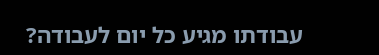עבודתו מגיע כל יום לעבודה?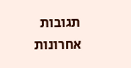תגובות אחרונות